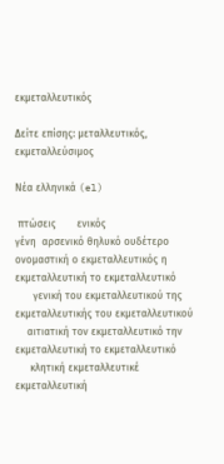εκμεταλλευτικός

Δείτε επίσης: μεταλλευτικός, εκμεταλλεύσιμος

Νέα ελληνικά (el)

 πτώσεις       ενικός
γένη  αρσενικό θηλυκό ουδέτερο
ονομαστική ο εκμεταλλευτικός η εκμεταλλευτική το εκμεταλλευτικό
      γενική του εκμεταλλευτικού της εκμεταλλευτικής του εκμεταλλευτικού
    αιτιατική τον εκμεταλλευτικό την εκμεταλλευτική το εκμεταλλευτικό
     κλητική εκμεταλλευτικέ εκμεταλλευτική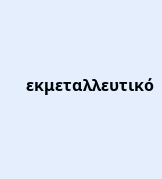εκμεταλλευτικό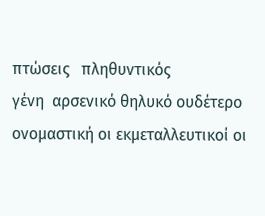πτώσεις   πληθυντικός
γένη  αρσενικό θηλυκό ουδέτερο
ονομαστική οι εκμεταλλευτικοί οι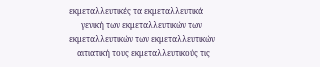εκμεταλλευτικές τα εκμεταλλευτικά
      γενική των εκμεταλλευτικών των εκμεταλλευτικών των εκμεταλλευτικών
    αιτιατική τους εκμεταλλευτικούς τις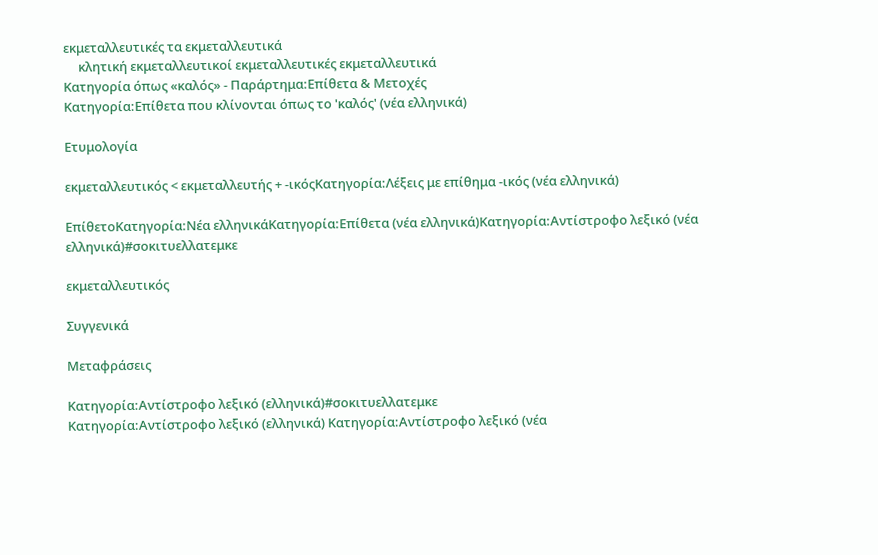εκμεταλλευτικές τα εκμεταλλευτικά
     κλητική εκμεταλλευτικοί εκμεταλλευτικές εκμεταλλευτικά
Κατηγορία όπως «καλός» - Παράρτημα:Επίθετα & Μετοχές
Κατηγορία:Επίθετα που κλίνονται όπως το 'καλός' (νέα ελληνικά)

Ετυμολογία

εκμεταλλευτικός < εκμεταλλευτής + -ικόςΚατηγορία:Λέξεις με επίθημα -ικός (νέα ελληνικά)

ΕπίθετοΚατηγορία:Νέα ελληνικάΚατηγορία:Επίθετα (νέα ελληνικά)Κατηγορία:Αντίστροφο λεξικό (νέα ελληνικά)#σοκιτυελλατεμκε

εκμεταλλευτικός

Συγγενικά

Μεταφράσεις

Κατηγορία:Αντίστροφο λεξικό (ελληνικά)#σοκιτυελλατεμκε
Κατηγορία:Αντίστροφο λεξικό (ελληνικά) Κατηγορία:Αντίστροφο λεξικό (νέα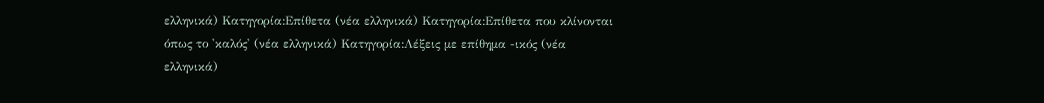ελληνικά) Κατηγορία:Επίθετα (νέα ελληνικά) Κατηγορία:Επίθετα που κλίνονται όπως το 'καλός' (νέα ελληνικά) Κατηγορία:Λέξεις με επίθημα -ικός (νέα ελληνικά)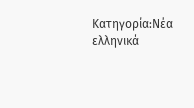Κατηγορία:Νέα ελληνικά